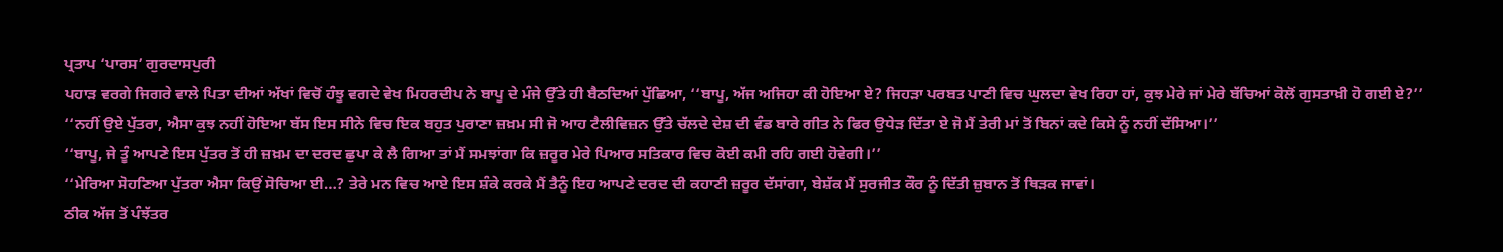ਪ੍ਰਤਾਪ ‘ਪਾਰਸ’ ਗੁਰਦਾਸਪੁਰੀ
ਪਹਾੜ ਵਰਗੇ ਜਿਗਰੇ ਵਾਲੇ ਪਿਤਾ ਦੀਆਂ ਅੱਖਾਂ ਵਿਚੋਂ ਹੰਝੂ ਵਗਦੇ ਵੇਖ ਮਿਹਰਦੀਪ ਨੇ ਬਾਪੂ ਦੇ ਮੰਜੇ ਉੱਤੇ ਹੀ ਬੈਠਦਿਆਂ ਪੁੱਛਿਆ, ‘‘ਬਾਪੂ, ਅੱਜ ਅਜਿਹਾ ਕੀ ਹੋਇਆ ਏ? ਜਿਹੜਾ ਪਰਬਤ ਪਾਣੀ ਵਿਚ ਘੁਲਦਾ ਵੇਖ ਰਿਹਾ ਹਾਂ, ਕੁਝ ਮੇਰੇ ਜਾਂ ਮੇਰੇ ਬੱਚਿਆਂ ਕੋਲੋਂ ਗੁਸਤਾਖ਼ੀ ਹੋ ਗਈ ਏ?’’
‘‘ਨਹੀਂ ਉਏ ਪੁੱਤਰਾ, ਐਸਾ ਕੁਝ ਨਹੀਂ ਹੋਇਆ ਬੱਸ ਇਸ ਸੀਨੇ ਵਿਚ ਇਕ ਬਹੁਤ ਪੁਰਾਣਾ ਜ਼ਖ਼ਮ ਸੀ ਜੋ ਆਹ ਟੈਲੀਵਿਜ਼ਨ ਉੱਤੇ ਚੱਲਦੇ ਦੇਸ਼ ਦੀ ਵੰਡ ਬਾਰੇ ਗੀਤ ਨੇ ਫਿਰ ਉਧੇੜ ਦਿੱਤਾ ਏ ਜੋ ਮੈਂ ਤੇਰੀ ਮਾਂ ਤੋਂ ਬਿਨਾਂ ਕਦੇ ਕਿਸੇ ਨੂੰ ਨਹੀਂ ਦੱਸਿਆ।’’
‘‘ਬਾਪੂ, ਜੇ ਤੂੰ ਆਪਣੇ ਇਸ ਪੁੱਤਰ ਤੋਂ ਹੀ ਜ਼ਖ਼ਮ ਦਾ ਦਰਦ ਛੁਪਾ ਕੇ ਲੈ ਗਿਆ ਤਾਂ ਮੈਂ ਸਮਝਾਂਗਾ ਕਿ ਜ਼ਰੂਰ ਮੇਰੇ ਪਿਆਰ ਸਤਿਕਾਰ ਵਿਚ ਕੋਈ ਕਮੀ ਰਹਿ ਗਈ ਹੋਵੇਗੀ।’’
‘‘ਮੇਰਿਆ ਸੋਹਣਿਆ ਪੁੱਤਰਾ ਐਸਾ ਕਿਉਂ ਸੋਚਿਆ ਈ…? ਤੇਰੇ ਮਨ ਵਿਚ ਆਏ ਇਸ ਸ਼ੰਕੇ ਕਰਕੇ ਮੈਂ ਤੈਨੂੰ ਇਹ ਆਪਣੇ ਦਰਦ ਦੀ ਕਹਾਣੀ ਜ਼ਰੂਰ ਦੱਸਾਂਗਾ, ਬੇਸ਼ੱਕ ਮੈਂ ਸੁਰਜੀਤ ਕੌਰ ਨੂੰ ਦਿੱਤੀ ਜ਼ੁਬਾਨ ਤੋਂ ਥਿੜਕ ਜਾਵਾਂ।
ਠੀਕ ਅੱਜ ਤੋਂ ਪੰਝੱਤਰ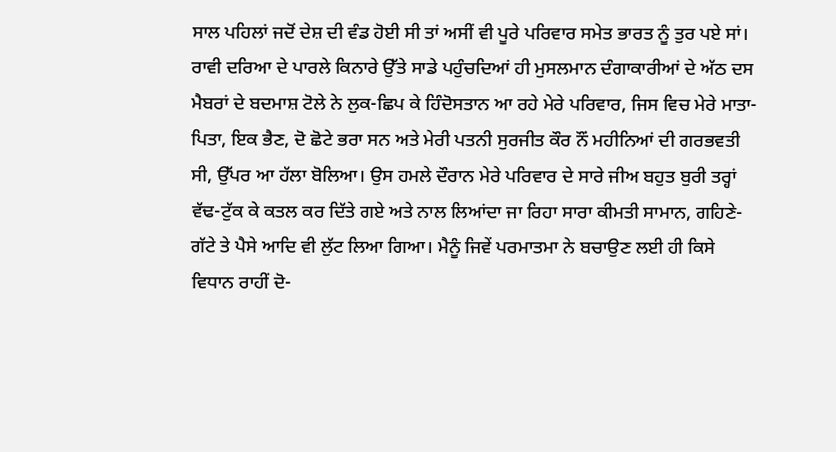ਸਾਲ ਪਹਿਲਾਂ ਜਦੋਂ ਦੇਸ਼ ਦੀ ਵੰਡ ਹੋਈ ਸੀ ਤਾਂ ਅਸੀਂ ਵੀ ਪੂਰੇ ਪਰਿਵਾਰ ਸਮੇਤ ਭਾਰਤ ਨੂੰ ਤੁਰ ਪਏ ਸਾਂ। ਰਾਵੀ ਦਰਿਆ ਦੇ ਪਾਰਲੇ ਕਿਨਾਰੇ ਉੱਤੇ ਸਾਡੇ ਪਹੁੰਚਦਿਆਂ ਹੀ ਮੁਸਲਮਾਨ ਦੰਗਾਕਾਰੀਆਂ ਦੇ ਅੱਠ ਦਸ ਮੈਬਰਾਂ ਦੇ ਬਦਮਾਸ਼ ਟੋਲੇ ਨੇ ਲੁਕ-ਛਿਪ ਕੇ ਹਿੰਦੋਸਤਾਨ ਆ ਰਹੇ ਮੇਰੇ ਪਰਿਵਾਰ, ਜਿਸ ਵਿਚ ਮੇਰੇ ਮਾਤਾ-ਪਿਤਾ, ਇਕ ਭੈਣ, ਦੋ ਛੋਟੇ ਭਰਾ ਸਨ ਅਤੇ ਮੇਰੀ ਪਤਨੀ ਸੁਰਜੀਤ ਕੌਰ ਨੌਂ ਮਹੀਨਿਆਂ ਦੀ ਗਰਭਵਤੀ ਸੀ, ਉੱਪਰ ਆ ਹੱਲਾ ਬੋਲਿਆ। ਉਸ ਹਮਲੇ ਦੌਰਾਨ ਮੇਰੇ ਪਰਿਵਾਰ ਦੇ ਸਾਰੇ ਜੀਅ ਬਹੁਤ ਬੁਰੀ ਤਰ੍ਹਾਂ ਵੱਢ-ਟੁੱਕ ਕੇ ਕਤਲ ਕਰ ਦਿੱਤੇ ਗਏ ਅਤੇ ਨਾਲ ਲਿਆਂਦਾ ਜਾ ਰਿਹਾ ਸਾਰਾ ਕੀਮਤੀ ਸਾਮਾਨ, ਗਹਿਣੇ-ਗੱਟੇ ਤੇ ਪੈਸੇ ਆਦਿ ਵੀ ਲੁੱਟ ਲਿਆ ਗਿਆ। ਮੈਨੂੰ ਜਿਵੇਂ ਪਰਮਾਤਮਾ ਨੇ ਬਚਾਉਣ ਲਈ ਹੀ ਕਿਸੇ ਵਿਧਾਨ ਰਾਹੀਂ ਦੋ-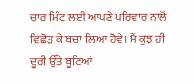ਚਾਰ ਮਿੰਟ ਲਈ ਆਪਣੇ ਪਰਿਵਾਰ ਨਾਲੋਂ ਵਿਛੋੜ ਕੇ ਬਚਾ ਲਿਆ ਹੋਵੇ। ਮੈਂ ਕੁਝ ਹੀ ਦੂਰੀ ਉੱਤੇ ਬੂਟਿਆਂ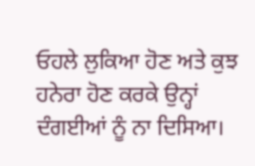ਓਹਲੇ ਲੁਕਿਆ ਹੋਣ ਅਤੇ ਕੁਝ ਹਨੇਰਾ ਹੋਣ ਕਰਕੇ ਉਨ੍ਹਾਂ ਦੰਗਈਆਂ ਨੂੰ ਨਾ ਦਿਸਿਆ।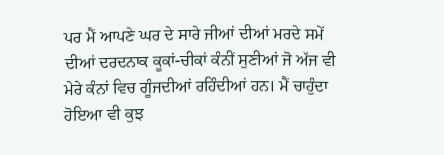ਪਰ ਮੈਂ ਆਪਣੇ ਘਰ ਦੇ ਸਾਰੇ ਜੀਆਂ ਦੀਆਂ ਮਰਦੇ ਸਮੇਂ ਦੀਆਂ ਦਰਦਨਾਕ ਕੂਕਾਂ-ਚੀਕਾਂ ਕੰਨੀਂ ਸੁਣੀਆਂ ਜੋ ਅੱਜ ਵੀ ਮੇਰੇ ਕੰਨਾਂ ਵਿਚ ਗੂੰਜਦੀਆਂ ਰਹਿੰਦੀਆਂ ਹਨ। ਮੈਂ ਚਾਹੁੰਦਾ ਹੋਇਆ ਵੀ ਕੁਝ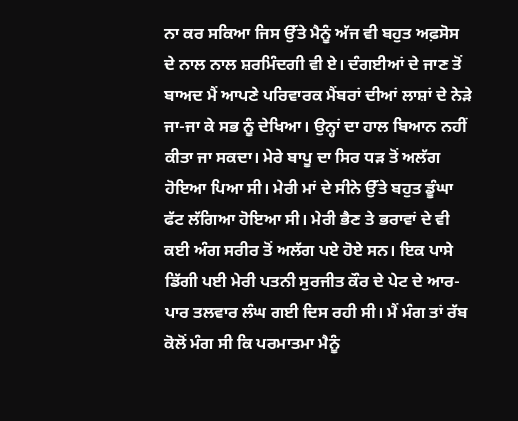ਨਾ ਕਰ ਸਕਿਆ ਜਿਸ ਉੱਤੇ ਮੈਨੂੰ ਅੱਜ ਵੀ ਬਹੁਤ ਅਫ਼ਸੋਸ ਦੇ ਨਾਲ ਨਾਲ ਸ਼ਰਮਿੰਦਗੀ ਵੀ ਏ। ਦੰਗਈਆਂ ਦੇ ਜਾਣ ਤੋਂ ਬਾਅਦ ਮੈਂ ਆਪਣੇ ਪਰਿਵਾਰਕ ਮੈਂਬਰਾਂ ਦੀਆਂ ਲਾਸ਼ਾਂ ਦੇ ਨੇੜੇ ਜਾ-ਜਾ ਕੇ ਸਭ ਨੂੰ ਦੇਖਿਆ। ਉਨ੍ਹਾਂ ਦਾ ਹਾਲ ਬਿਆਨ ਨਹੀਂ ਕੀਤਾ ਜਾ ਸਕਦਾ। ਮੇਰੇ ਬਾਪੂ ਦਾ ਸਿਰ ਧੜ ਤੋਂ ਅਲੱਗ ਹੋਇਆ ਪਿਆ ਸੀ। ਮੇਰੀ ਮਾਂ ਦੇ ਸੀਨੇ ਉੱਤੇ ਬਹੁਤ ਡੂੰਘਾ ਫੱਟ ਲੱਗਿਆ ਹੋਇਆ ਸੀ। ਮੇਰੀ ਭੈਣ ਤੇ ਭਰਾਵਾਂ ਦੇ ਵੀ ਕਈ ਅੰਗ ਸਰੀਰ ਤੋਂ ਅਲੱਗ ਪਏ ਹੋਏ ਸਨ। ਇਕ ਪਾਸੇ ਡਿੱਗੀ ਪਈ ਮੇਰੀ ਪਤਨੀ ਸੁਰਜੀਤ ਕੌਰ ਦੇ ਪੇਟ ਦੇ ਆਰ-ਪਾਰ ਤਲਵਾਰ ਲੰਘ ਗਈ ਦਿਸ ਰਹੀ ਸੀ। ਮੈਂ ਮੰਗ ਤਾਂ ਰੱਬ ਕੋਲੋਂ ਮੰਗ ਸੀ ਕਿ ਪਰਮਾਤਮਾ ਮੈਨੂੰ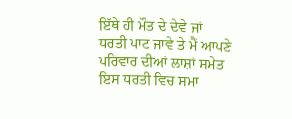ਇੱਥੇ ਹੀ ਮੌਤ ਦੇ ਦੇਵੇ ਜਾਂ ਧਰਤੀ ਪਾਟ ਜਾਵੇ ਤੇ ਮੈਂ ਆਪਣੇ ਪਰਿਵਾਰ ਦੀਆਂ ਲਾਸ਼ਾਂ ਸਮੇਤ ਇਸ ਧਰਤੀ ਵਿਚ ਸਮਾ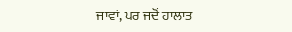ਜਾਵਾਂ, ਪਰ ਜਦੋਂ ਹਾਲਾਤ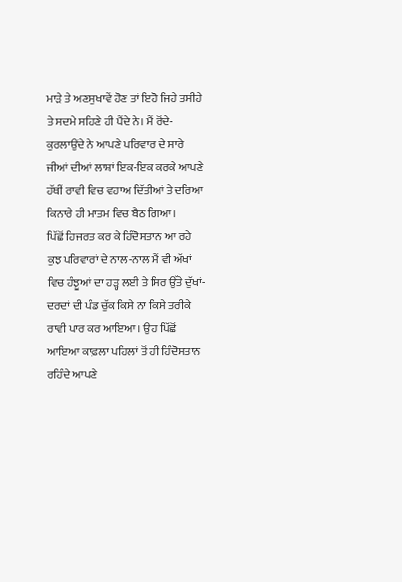ਮਾੜੇ ਤੇ ਅਣਸੁਖਾਵੇਂ ਹੋਣ ਤਾਂ ਇਹੋ ਜਿਹੇ ਤਸੀਹੇ ਤੇ ਸਦਮੇ ਸਹਿਣੇ ਹੀ ਪੈਂਦੇ ਨੇ। ਮੈਂ ਰੋਂਦੇ-ਕੁਰਲਾਉਂਦੇ ਨੇ ਆਪਣੇ ਪਰਿਵਾਰ ਦੇ ਸਾਰੇ ਜੀਆਂ ਦੀਆਂ ਲਾਸ਼ਾਂ ਇਕ-ਇਕ ਕਰਕੇ ਆਪਣੇ ਹੱਥੀਂ ਰਾਵੀ ਵਿਚ ਵਹਾਅ ਦਿੱਤੀਆਂ ਤੇ ਦਰਿਆ ਕਿਨਾਰੇ ਹੀ ਮਾਤਮ ਵਿਚ ਬੈਠ ਗਿਆ।
ਪਿੱਛੋਂ ਹਿਜਰਤ ਕਰ ਕੇ ਹਿੰਦੋਸਤਾਨ ਆ ਰਹੇ ਕੁਝ ਪਰਿਵਾਰਾਂ ਦੇ ਨਾਲ-ਨਾਲ ਮੈਂ ਵੀ ਅੱਖਾਂ ਵਿਚ ਹੰਝੂਆਂ ਦਾ ਹੜ੍ਹ ਲਈ ਤੇ ਸਿਰ ਉੱਤੇ ਦੁੱਖਾਂ-ਦਰਦਾਂ ਦੀ ਪੰਡ ਚੁੱਕ ਕਿਸੇ ਨਾ ਕਿਸੇ ਤਰੀਕੇ ਰਾਵੀ ਪਾਰ ਕਰ ਆਇਆ। ਉਹ ਪਿੱਛੋਂ ਆਇਆ ਕਾਫ਼ਲਾ ਪਹਿਲਾਂ ਤੋਂ ਹੀ ਹਿੰਦੋਸਤਾਨ ਰਹਿੰਦੇ ਆਪਣੇ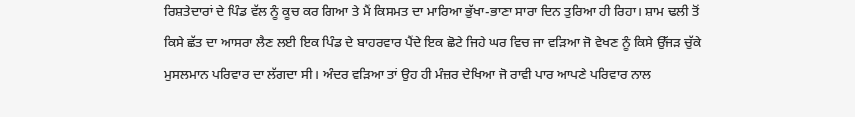ਰਿਸ਼ਤੇਦਾਰਾਂ ਦੇ ਪਿੰਡ ਵੱਲ ਨੂੰ ਕੂਚ ਕਰ ਗਿਆ ਤੇ ਮੈਂ ਕਿਸਮਤ ਦਾ ਮਾਰਿਆ ਭੁੱਖਾ-ਭਾਣਾ ਸਾਰਾ ਦਿਨ ਤੁਰਿਆ ਹੀ ਰਿਹਾ। ਸ਼ਾਮ ਢਲੀ ਤੋਂ ਕਿਸੇ ਛੱਤ ਦਾ ਆਸਰਾ ਲੈਣ ਲਈ ਇਕ ਪਿੰਡ ਦੇ ਬਾਹਰਵਾਰ ਪੈਂਦੇ ਇਕ ਛੋਟੇ ਜਿਹੇ ਘਰ ਵਿਚ ਜਾ ਵੜਿਆ ਜੋ ਵੇਖਣ ਨੂੰ ਕਿਸੇ ਉੱਜੜ ਚੁੱਕੇ ਮੁਸਲਮਾਨ ਪਰਿਵਾਰ ਦਾ ਲੱਗਦਾ ਸੀ। ਅੰਦਰ ਵੜਿਆ ਤਾਂ ਉਹ ਹੀ ਮੰਜ਼ਰ ਦੇਖਿਆ ਜੋ ਰਾਵੀ ਪਾਰ ਆਪਣੇ ਪਰਿਵਾਰ ਨਾਲ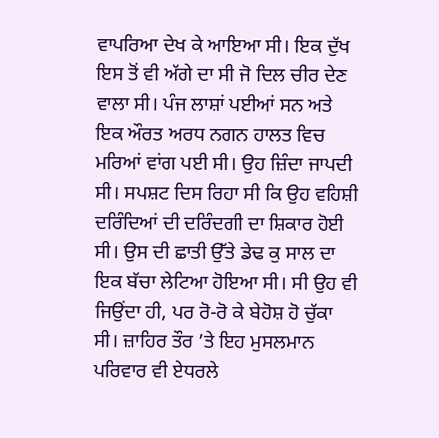ਵਾਪਰਿਆ ਦੇਖ ਕੇ ਆਇਆ ਸੀ। ਇਕ ਦੁੱਖ ਇਸ ਤੋਂ ਵੀ ਅੱਗੇ ਦਾ ਸੀ ਜੋ ਦਿਲ ਚੀਰ ਦੇਣ ਵਾਲਾ ਸੀ। ਪੰਜ ਲਾਸ਼ਾਂ ਪਈਆਂ ਸਨ ਅਤੇ ਇਕ ਔਰਤ ਅਰਧ ਨਗਨ ਹਾਲਤ ਵਿਚ ਮਰਿਆਂ ਵਾਂਗ ਪਈ ਸੀ। ਉਹ ਜ਼ਿੰਦਾ ਜਾਪਦੀ ਸੀ। ਸਪਸ਼ਟ ਦਿਸ ਰਿਹਾ ਸੀ ਕਿ ਉਹ ਵਹਿਸ਼ੀ ਦਰਿੰਦਿਆਂ ਦੀ ਦਰਿੰਦਗੀ ਦਾ ਸ਼ਿਕਾਰ ਹੋਈ ਸੀ। ਉਸ ਦੀ ਛਾਤੀ ਉੱਤੇ ਡੇਢ ਕੁ ਸਾਲ ਦਾ ਇਕ ਬੱਚਾ ਲੇਟਿਆ ਹੋਇਆ ਸੀ। ਸੀ ਉਹ ਵੀ ਜਿਉਂਦਾ ਹੀ, ਪਰ ਰੋ-ਰੋ ਕੇ ਬੇਹੋਸ਼ ਹੋ ਚੁੱਕਾ ਸੀ। ਜ਼ਾਹਿਰ ਤੌਰ ’ਤੇ ਇਹ ਮੁਸਲਮਾਨ ਪਰਿਵਾਰ ਵੀ ਏਧਰਲੇ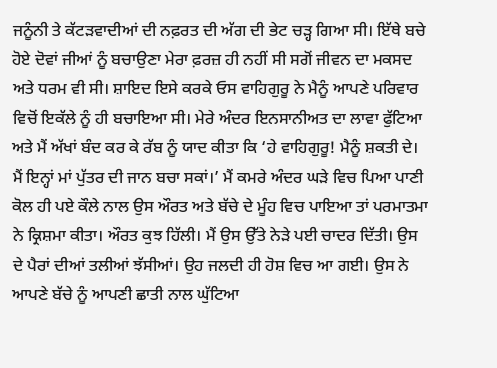ਜਨੂੰਨੀ ਤੇ ਕੱਟੜਵਾਦੀਆਂ ਦੀ ਨਫ਼ਰਤ ਦੀ ਅੱਗ ਦੀ ਭੇਟ ਚੜ੍ਹ ਗਿਆ ਸੀ। ਇੱਥੇ ਬਚੇ ਹੋਏ ਦੋਵਾਂ ਜੀਆਂ ਨੂੰ ਬਚਾਉਣਾ ਮੇਰਾ ਫ਼ਰਜ਼ ਹੀ ਨਹੀਂ ਸੀ ਸਗੋਂ ਜੀਵਨ ਦਾ ਮਕਸਦ ਅਤੇ ਧਰਮ ਵੀ ਸੀ। ਸ਼ਾਇਦ ਇਸੇ ਕਰਕੇ ਓਸ ਵਾਹਿਗੁਰੂ ਨੇ ਮੈਨੂੰ ਆਪਣੇ ਪਰਿਵਾਰ ਵਿਚੋਂ ਇਕੱਲੇ ਨੂੰ ਹੀ ਬਚਾਇਆ ਸੀ। ਮੇਰੇ ਅੰਦਰ ਇਨਸਾਨੀਅਤ ਦਾ ਲਾਵਾ ਫੁੱਟਿਆ ਅਤੇ ਮੈਂ ਅੱਖਾਂ ਬੰਦ ਕਰ ਕੇ ਰੱਬ ਨੂੰ ਯਾਦ ਕੀਤਾ ਕਿ ‘ਹੇ ਵਾਹਿਗੁਰੂ! ਮੈਨੂੰ ਸ਼ਕਤੀ ਦੇ। ਮੈਂ ਇਨ੍ਹਾਂ ਮਾਂ ਪੁੱਤਰ ਦੀ ਜਾਨ ਬਚਾ ਸਕਾਂ।’ ਮੈਂ ਕਮਰੇ ਅੰਦਰ ਘੜੇ ਵਿਚ ਪਿਆ ਪਾਣੀ ਕੋਲ ਹੀ ਪਏ ਕੌਲੇ ਨਾਲ ਉਸ ਔਰਤ ਅਤੇ ਬੱਚੇ ਦੇ ਮੂੰਹ ਵਿਚ ਪਾਇਆ ਤਾਂ ਪਰਮਾਤਮਾ ਨੇ ਕ੍ਰਿਸ਼ਮਾ ਕੀਤਾ। ਔਰਤ ਕੁਝ ਹਿੱਲੀ। ਮੈਂ ਉਸ ਉੱਤੇ ਨੇੜੇ ਪਈ ਚਾਦਰ ਦਿੱਤੀ। ਉਸ ਦੇ ਪੈਰਾਂ ਦੀਆਂ ਤਲੀਆਂ ਝੱਸੀਆਂ। ਉਹ ਜਲਦੀ ਹੀ ਹੋਸ਼ ਵਿਚ ਆ ਗਈ। ਉਸ ਨੇ ਆਪਣੇ ਬੱਚੇ ਨੂੰ ਆਪਣੀ ਛਾਤੀ ਨਾਲ ਘੁੱਟਿਆ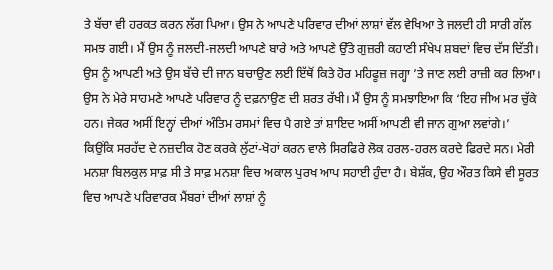ਤੇ ਬੱਚਾ ਵੀ ਹਰਕਤ ਕਰਨ ਲੱਗ ਪਿਆ। ਉਸ ਨੇ ਆਪਣੇ ਪਰਿਵਾਰ ਦੀਆਂ ਲਾਸ਼ਾਂ ਵੱਲ ਵੇਖਿਆ ਤੇ ਜਲਦੀ ਹੀ ਸਾਰੀ ਗੱਲ ਸਮਝ ਗਈ। ਮੈਂ ਉਸ ਨੂੰ ਜਲਦੀ-ਜਲਦੀ ਆਪਣੇ ਬਾਰੇ ਅਤੇ ਆਪਣੇ ਉੱਤੇ ਗੁਜ਼ਰੀ ਕਹਾਣੀ ਸੰਖੇਪ ਸ਼ਬਦਾਂ ਵਿਚ ਦੱਸ ਦਿੱਤੀ। ਉਸ ਨੂੰ ਆਪਣੀ ਅਤੇ ਉਸ ਬੱਚੇ ਦੀ ਜਾਨ ਬਚਾਉਣ ਲਈ ਇੱਥੋਂ ਕਿਤੇ ਹੋਰ ਮਹਿਫੂਜ਼ ਜਗ੍ਹਾ ’ਤੇ ਜਾਣ ਲਈ ਰਾਜ਼ੀ ਕਰ ਲਿਆ। ਉਸ ਨੇ ਮੇਰੇ ਸਾਹਮਣੇ ਆਪਣੇ ਪਰਿਵਾਰ ਨੂੰ ਦਫ਼ਨਾਉਣ ਦੀ ਸ਼ਰਤ ਰੱਖੀ। ਮੈਂ ਉਸ ਨੂੰ ਸਮਝਾਇਆ ਕਿ ‘ਇਹ ਜੀਅ ਮਰ ਚੁੱਕੇ ਹਨ। ਜੇਕਰ ਅਸੀਂ ਇਨ੍ਹਾਂ ਦੀਆਂ ਅੰਤਿਮ ਰਸਮਾਂ ਵਿਚ ਪੈ ਗਏ ਤਾਂ ਸ਼ਾਇਦ ਅਸੀਂ ਆਪਣੀ ਵੀ ਜਾਨ ਗੁਆ ਲਵਾਂਗੇ।’ ਕਿਉਂਕਿ ਸਰਹੱਦ ਦੇ ਨਜ਼ਦੀਕ ਹੋਣ ਕਰਕੇ ਲੁੱਟਾਂ-ਖੋਹਾਂ ਕਰਨ ਵਾਲੇ ਸਿਰਫਿਰੇ ਲੋਕ ਹਰਲ-ਹਰਲ ਕਰਦੇ ਫਿਰਦੇ ਸਨ। ਮੇਰੀ ਮਨਸ਼ਾ ਬਿਲਕੁਲ ਸਾਫ਼ ਸੀ ਤੇ ਸਾਫ਼ ਮਨਸ਼ਾ ਵਿਚ ਅਕਾਲ ਪੁਰਖ ਆਪ ਸਹਾਈ ਹੁੰਦਾ ਹੈ। ਬੇਸ਼ੱਕ, ਉਹ ਔਰਤ ਕਿਸੇ ਵੀ ਸੂਰਤ ਵਿਚ ਆਪਣੇ ਪਰਿਵਾਰਕ ਮੈਂਬਰਾਂ ਦੀਆਂ ਲਾਸ਼ਾਂ ਨੂੰ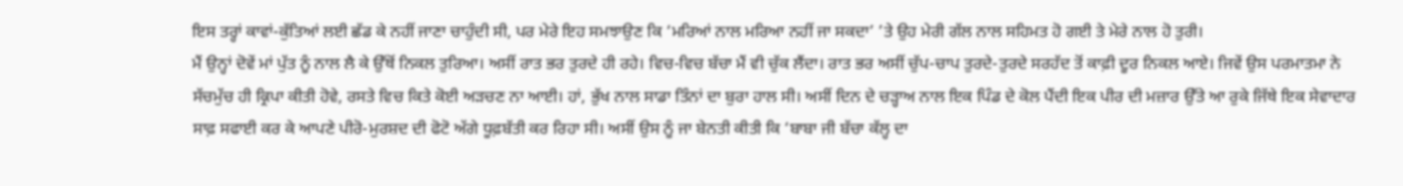ਇਸ ਤਰ੍ਹਾਂ ਕਾਵਾਂ-ਕੁੱਤਿਆਂ ਲਈ ਛੱਡ ਕੇ ਨਹੀਂ ਜਾਣਾ ਚਾਹੁੰਦੀ ਸੀ, ਪਰ ਮੇਰੇ ਇਹ ਸਮਝਾਉਣ ਕਿ ‘ਮਰਿਆਂ ਨਾਲ ਮਰਿਆ ਨਹੀਂ ਜਾ ਸਕਦਾ’ ’ਤੇ ਉਹ ਮੇਰੀ ਗੱਲ ਨਾਲ ਸਹਿਮਤ ਹੋ ਗਈ ਤੇ ਮੇਰੇ ਨਾਲ ਹੋ ਤੁਰੀ।
ਮੈਂ ਉਨ੍ਹਾਂ ਦੋਵੇਂ ਮਾਂ ਪੁੱਤ ਨੂੰ ਨਾਲ ਲੈ ਕੇ ਉੱਥੋਂ ਨਿਕਲ ਤੁਰਿਆ। ਅਸੀਂ ਰਾਤ ਭਰ ਤੁਰਦੇ ਹੀ ਰਹੇ। ਵਿਚ-ਵਿਚ ਬੱਚਾ ਮੈਂ ਵੀ ਚੁੱਕ ਲੈਂਦਾ। ਰਾਤ ਭਰ ਅਸੀਂ ਚੁੱਪ-ਚਾਪ ਤੁਰਦੇ-ਤੁਰਦੇ ਸਰਹੱਦ ਤੋਂ ਕਾਫ਼ੀ ਦੂਰ ਨਿਕਲ ਆਏ। ਜਿਵੇਂ ਉਸ ਪਰਮਾਤਮਾ ਨੇ ਸੱਚਮੁੱਚ ਹੀ ਕ੍ਰਿਪਾ ਕੀਤੀ ਹੋਵੇ, ਰਸਤੇ ਵਿਚ ਕਿਤੇ ਕੋਈ ਅੜਚਣ ਨਾ ਆਈ। ਹਾਂ, ਭੁੱਖ ਨਾਲ ਸਾਡਾ ਤਿੰਨਾਂ ਦਾ ਬੁਰਾ ਹਾਲ ਸੀ। ਅਸੀਂ ਦਿਨ ਦੇ ਚੜ੍ਹਾਅ ਨਾਲ ਇਕ ਪਿੰਡ ਦੇ ਕੋਲ ਪੈਂਦੀ ਇਕ ਪੀਰ ਦੀ ਮਜ਼ਾਰ ਉੱਤੇ ਆ ਰੁਕੇ ਜਿੱਥੇ ਇਕ ਸੇਵਾਦਾਰ ਸਾਫ਼ ਸਫਾਈ ਕਰ ਕੇ ਆਪਣੇ ਪੀਰੋ-ਮੁਰਸ਼ਦ ਦੀ ਫੋਟੋ ਅੱਗੇ ਧੂਫ਼ਬੱਤੀ ਕਰ ਰਿਹਾ ਸੀ। ਅਸੀਂ ਉਸ ਨੂੰ ਜਾ ਬੇਨਤੀ ਕੀਤੀ ਕਿ ‘ਬਾਬਾ ਜੀ ਬੱਚਾ ਕੱਲ੍ਹ ਦਾ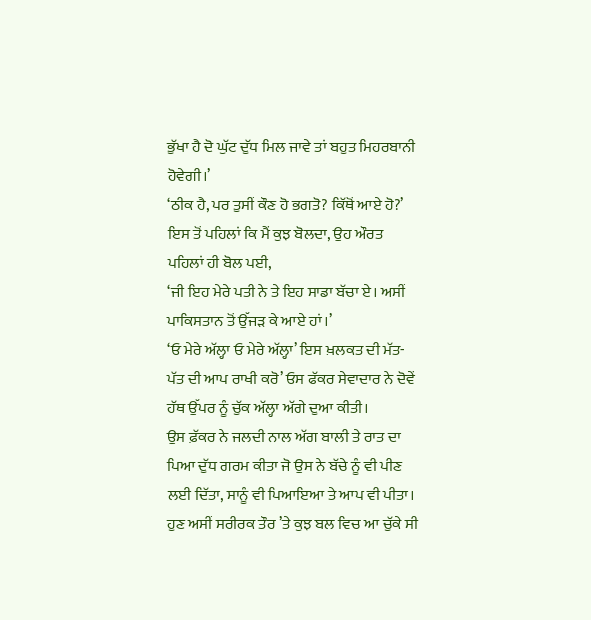ਭੁੱਖਾ ਹੈ ਦੋ ਘੁੱਟ ਦੁੱਧ ਮਿਲ ਜਾਵੇ ਤਾਂ ਬਹੁਤ ਮਿਹਰਬਾਨੀ ਹੋਵੇਗੀ।’
‘ਠੀਕ ਹੈ, ਪਰ ਤੁਸੀਂ ਕੌਣ ਹੋ ਭਗਤੋ? ਕਿੱਥੋਂ ਆਏ ਹੋ?’
ਇਸ ਤੋਂ ਪਹਿਲਾਂ ਕਿ ਮੈਂ ਕੁਝ ਬੋਲਦਾ, ਉਹ ਔਰਤ ਪਹਿਲਾਂ ਹੀ ਬੋਲ ਪਈ,
‘ਜੀ ਇਹ ਮੇਰੇ ਪਤੀ ਨੇ ਤੇ ਇਹ ਸਾਡਾ ਬੱਚਾ ਏ। ਅਸੀਂ ਪਾਕਿਸਤਾਨ ਤੋਂ ਉੱਜੜ ਕੇ ਆਏ ਹਾਂ।’
‘ਓ ਮੇਰੇ ਅੱਲ੍ਹਾ ਓ ਮੇਰੇ ਅੱਲ੍ਹਾ’ ਇਸ ਖ਼ਲਕਤ ਦੀ ਮੱਤ-ਪੱਤ ਦੀ ਆਪ ਰਾਖੀ ਕਰੋ’ ਓਸ ਫੱਕਰ ਸੇਵਾਦਾਰ ਨੇ ਦੋਵੇਂ ਹੱਥ ਉੱਪਰ ਨੂੰ ਚੁੱਕ ਅੱਲ੍ਹਾ ਅੱਗੇ ਦੁਆ ਕੀਤੀ।
ਉਸ ਫ਼ੱਕਰ ਨੇ ਜਲਦੀ ਨਾਲ ਅੱਗ ਬਾਲੀ ਤੇ ਰਾਤ ਦਾ ਪਿਆ ਦੁੱਧ ਗਰਮ ਕੀਤਾ ਜੋ ਉਸ ਨੇ ਬੱਚੇ ਨੂੰ ਵੀ ਪੀਣ ਲਈ ਦਿੱਤਾ, ਸਾਨੂੰ ਵੀ ਪਿਆਇਆ ਤੇ ਆਪ ਵੀ ਪੀਤਾ। ਹੁਣ ਅਸੀਂ ਸਰੀਰਕ ਤੌਰ ’ਤੇ ਕੁਝ ਬਲ ਵਿਚ ਆ ਚੁੱਕੇ ਸੀ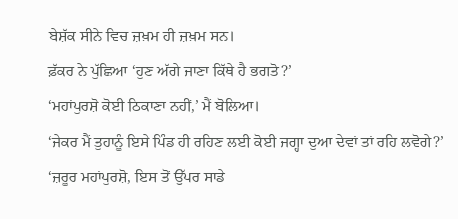ਬੇਸ਼ੱਕ ਸੀਨੇ ਵਿਚ ਜ਼ਖ਼ਮ ਹੀ ਜ਼ਖ਼ਮ ਸਨ।
ਫ਼ੱਕਰ ਨੇ ਪੁੱਛਿਆ ‘ਹੁਣ ਅੱਗੇ ਜਾਣਾ ਕਿੱਥੇ ਹੈ ਭਗਤੋ?’
‘ਮਹਾਂਪੁਰਸ਼ੋ ਕੋਈ ਠਿਕਾਣਾ ਨਹੀਂ,’ ਮੈਂ ਬੋਲਿਆ।
‘ਜੇਕਰ ਮੈਂ ਤੁਹਾਨੂੰ ਇਸੇ ਪਿੰਡ ਹੀ ਰਹਿਣ ਲਈ ਕੋਈ ਜਗ੍ਹਾ ਦੁਆ ਦੇਵਾਂ ਤਾਂ ਰਹਿ ਲਵੋਗੇ?’
‘ਜ਼ਰੂਰ ਮਹਾਂਪੁਰਸ਼ੋ, ਇਸ ਤੋਂ ਉੱਪਰ ਸਾਡੇ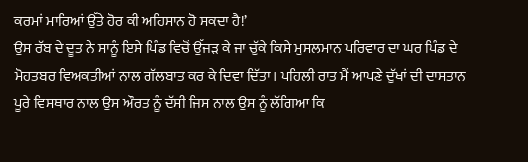ਕਰਮਾਂ ਮਾਰਿਆਂ ਉੱਤੇ ਹੋਰ ਕੀ ਅਹਿਸਾਨ ਹੋ ਸਕਦਾ ਹੈ!’
ਉਸ ਰੱਬ ਦੇ ਦੂਤ ਨੇ ਸਾਨੂੰ ਇਸੇ ਪਿੰਡ ਵਿਚੋਂ ਉੱਜੜ ਕੇ ਜਾ ਚੁੱਕੇ ਕਿਸੇ ਮੁਸਲਮਾਨ ਪਰਿਵਾਰ ਦਾ ਘਰ ਪਿੰਡ ਦੇ ਮੋਹਤਬਰ ਵਿਅਕਤੀਆਂ ਨਾਲ ਗੱਲਬਾਤ ਕਰ ਕੇ ਦਿਵਾ ਦਿੱਤਾ। ਪਹਿਲੀ ਰਾਤ ਮੈਂ ਆਪਣੇ ਦੁੱਖਾਂ ਦੀ ਦਾਸਤਾਨ ਪੂਰੇ ਵਿਸਥਾਰ ਨਾਲ ਉਸ ਔਰਤ ਨੂੰ ਦੱਸੀ ਜਿਸ ਨਾਲ ਉਸ ਨੂੰ ਲੱਗਿਆ ਕਿ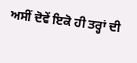ਅਸੀਂ ਦੋਵੇਂ ਇਕੋ ਹੀ ਤਰ੍ਹਾਂ ਦੀ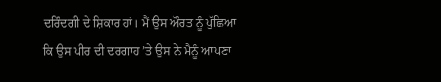ਦਰਿੰਦਗੀ ਦੇ ਸ਼ਿਕਾਰ ਹਾਂ। ਮੈਂ ਉਸ ਔਰਤ ਨੂੰ ਪੁੱਛਿਆ ਕਿ ਉਸ ਪੀਰ ਦੀ ਦਰਗਾਹ ’ਤੇ ਉਸ ਨੇ ਮੈਨੂੰ ਆਪਣਾ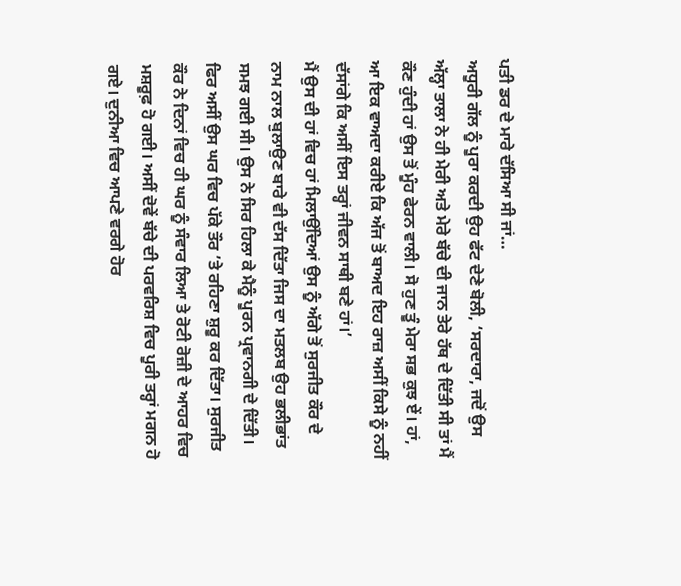ਪਤੀ ਡਰ ਦੇ ਮਾਰੇ ਦੱਸਿਆ ਸੀ ਜਾਂ…
ਅਧੂਰੀ ਗੱਲ ਨੂੰ ਪੂਰਾ ਕਰਦੀ ਉਹ ਫੱਟ ਦੇਣੇ ਬੋਲੀ, ‘ਸਰਦਾਰਾ, ਜਦੋਂ ਉਸ ਅੱਲ੍ਹਾ ਤਾਲਾ ਨੇ ਹੀ ਮੇਰੀ ਅਤੇ ਮੇਰੇ ਬੱਚੇ ਦੀ ਜਾਨ ਤੇਰੇ ਹੱਥ ਦੇ ਦਿੱਤੀ ਸੀ ਤਾਂ ਮੈਂ ਕੌਣ ਹੁੰਦੀ ਹਾਂ ਉਸ ਤੋਂ ਮੂੰਹ ਫੇਰਨ ਵਾਲੀ। ਸੋ ਹੁਣ ਤੂੰ ਮੇਰਾ ਸਭ ਕੁਝ ਏਂ। ਹਾਂ, ਆ ਇਕ ਵਾਅਦਾ ਕਰੀਏ ਕਿ ਅੱਜ ਤੋਂ ਬਾਅਦ ਇਹ ਰਾਜ਼ ਅਸੀਂ ਕਿਸੇ ਨੂੰ ਨਹੀਂ ਦੱਸਾਂਗੇ ਕਿ ਅਸੀਂ ਇਸ ਤਰ੍ਹਾਂ ਜੀਵਨ ਸਾਥੀ ਬਣੇ ਹਾਂ।’
ਮੈਂ ਉਸ ਦੀ ਹਾਂ ਵਿਚ ਹਾਂ ਮਿਲਾਉਂਦਿਆਂ ਉਸ ਨੂੰ ਅੱਗੇ ਤੋਂ ਸੁਰਜੀਤ ਕੌਰ ਦੇ ਨਾਮ ਨਾਲ ਬੁਲਾਉਣ ਬਾਰੇ ਵੀ ਦੱਸ ਦਿੱਤਾ ਜਿਸ ਦਾ ਮਤਲਬ ਉਹ ਭਲੀਭਾਂਤ ਸਮਝ ਗਈ ਸੀ। ਉਸ ਨੇ ਸਿਰ ਹਿਲਾ ਕੇ ਮੈਨੂੰ ਪੂਰਨ ਪ੍ਰਵਾਨਗੀ ਦੇ ਦਿੱਤੀ। ਫਿਰ ਅਸੀਂ ਉਸ ਘਰ ਵਿਚ ਪੱਕੇ ਤੌਰ ’ਤੇ ਰਹਿਣਾ ਸ਼ੁਰੂ ਕਰ ਦਿੱਤਾ। ਸੁਰਜੀਤ ਕੌਰ ਨੇ ਦਿਨਾਂ ਵਿਚ ਹੀ ਘਰ ਨੂੰ ਸੰਵਾਰ ਲਿਆ ਤੇ ਰੋਟੀ ਰੋਜ਼ੀ ਦੇ ਆਹਰ ਵਿਚ ਮਸ਼ਰੂਫ਼ ਹੋ ਗਈ। ਅਸੀਂ ਦੋਵੇਂ ਬੱਚੇ ਦੀ ਪਰਵਰਿਸ਼ ਵਿਚ ਪੂਰੀ ਤਰ੍ਹਾਂ ਮਗਨ ਹੋ ਗਏ। ਦੁਨੀਆ ਵਿਚ ਆਪਣੇ ਵਰਗੇ ਹੋਰ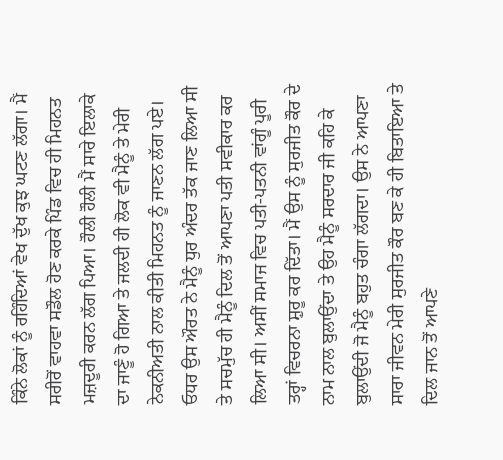ਕਿੰਨੇ ਲੋਕਾਂ ਨੂੰ ਰਹਿੰਦਿਆਂ ਵੇਖ ਦੁੱਖ ਕੁਝ ਘਟਣ ਲੱਗਾ। ਮੈਂ ਸਰੀਰੋਂ ਵਾਹਵਾ ਸਡੌਲ ਹੋਣ ਕਰਕੇ ਪਿੰਡ ਵਿਚ ਹੀ ਮਿਹਨਤ ਮਜ਼ਦੂਰੀ ਕਰਨ ਲੱਗ ਪਿਆ। ਹੌਲੀ ਹੌਲੀ ਮੈਂ ਸਾਰੇ ਇਲਾਕੇ ਦਾ ਜਾਣੂੰ ਹੋ ਗਿਆ ਤੇ ਜਲਦੀ ਹੀ ਲੋਕ ਵੀ ਮੈਨੂੰ ਤੇ ਮੇਰੀ ਨੇਕਨੀਅਤੀ ਨਾਲ ਕੀਤੀ ਮਿਹਨਤ ਨੂੰ ਜਾਣਨ ਲੱਗ ਪਏ। ਓਧਰ ਉਸ ਔਰਤ ਨੇ ਮੈਨੂੰ ਧੁਰ ਅੰਦਰ ਤੱਕ ਜਾਣ ਲਿਆ ਸੀ ਤੇ ਸਚਮੁੱਚ ਹੀ ਮੈਨੂੰ ਦਿਲ ਤੋਂ ਆਪਣਾ ਪਤੀ ਸਵੀਕਾਰ ਕਰ ਲਿਆ ਸੀ। ਅਸੀਂ ਸਮਾਜ ਵਿਚ ਪਤੀ-ਪਤਨੀ ਵਾਂਗੂੰ ਪੂਰੀ ਤਰ੍ਹਾਂ ਵਿਚਰਨਾ ਸ਼ੁਰੂ ਕਰ ਦਿੱਤਾ। ਮੈਂ ਉਸ ਨੂੰ ਸੁਰਜੀਤ ਕੌਰ ਦੇ ਨਾਮ ਨਾਲ ਬੁਲਾਉਂਦਾ ਤੇ ਉਹ ਮੈਨੂੰ ਸਰਦਾਰ ਜੀ ਕਹਿ ਕੇ ਬੁਲਾਉਂਦੀ ਜੋ ਮੈਨੂੰ ਬਹੁਤ ਚੰਗਾ ਲੱਗਦਾ। ਉਸ ਨੇ ਆਪਣਾ ਸਾਰਾ ਜੀਵਨ ਮੇਰੀ ਸੁਰਜੀਤ ਕੌਰ ਬਣ ਕੇ ਹੀ ਬਿਤਾਇਆ ਤੇ ਦਿਲ ਜਾਨ ਤੋਂ ਆਪਣੇ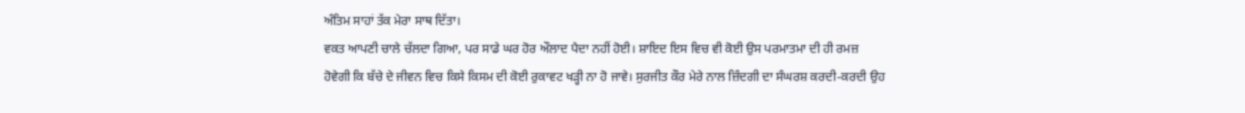ਅੰਤਿਮ ਸਾਹਾਂ ਤੱਕ ਮੇਰਾ ਸਾਥ ਦਿੱਤਾ।
ਵਕਤ ਆਪਣੀ ਚਾਲੇ ਚੱਲਦਾ ਗਿਆ, ਪਰ ਸਾਡੇ ਘਰ ਹੋਰ ਔਲਾਦ ਪੈਦਾ ਨਹੀਂ ਹੋਈ। ਸ਼ਾਇਦ ਇਸ ਵਿਚ ਵੀ ਕੋਈ ਉਸ ਪਰਮਾਤਮਾ ਦੀ ਹੀ ਰਮਜ਼ ਹੋਵੇਗੀ ਕਿ ਬੱਚੇ ਦੇ ਜੀਵਨ ਵਿਚ ਕਿਸੇ ਕਿਸਮ ਦੀ ਕੋਈ ਰੁਕਾਵਟ ਖੜ੍ਹੀ ਨਾ ਹੋ ਜਾਵੇ। ਸੁਰਜੀਤ ਕੌਰ ਮੇਰੇ ਨਾਲ ਜ਼ਿੰਦਗੀ ਦਾ ਸੰਘਰਸ਼ ਕਰਦੀ-ਕਰਦੀ ਉਹ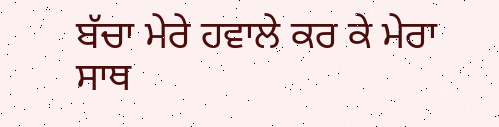ਬੱਚਾ ਮੇਰੇ ਹਵਾਲੇ ਕਰ ਕੇ ਮੇਰਾ ਸਾਥ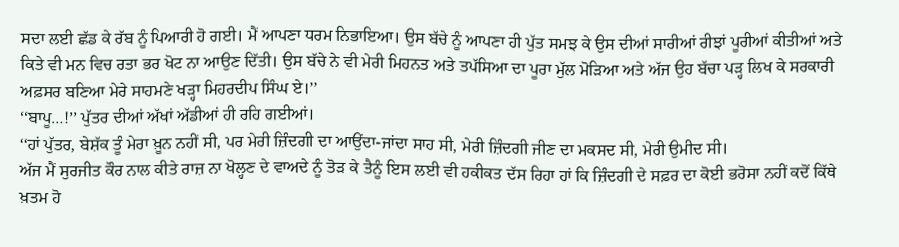ਸਦਾ ਲਈ ਛੱਡ ਕੇ ਰੱਬ ਨੂੰ ਪਿਆਰੀ ਹੋ ਗਈ। ਮੈਂ ਆਪਣਾ ਧਰਮ ਨਿਭਾਇਆ। ਉਸ ਬੱਚੇ ਨੂੰ ਆਪਣਾ ਹੀ ਪੁੱਤ ਸਮਝ ਕੇ ਉਸ ਦੀਆਂ ਸਾਰੀਆਂ ਰੀਝਾਂ ਪੂਰੀਆਂ ਕੀਤੀਆਂ ਅਤੇ ਕਿਤੇ ਵੀ ਮਨ ਵਿਚ ਰਤਾ ਭਰ ਖੋਟ ਨਾ ਆਉਣ ਦਿੱਤੀ। ਉਸ ਬੱਚੇ ਨੇ ਵੀ ਮੇਰੀ ਮਿਹਨਤ ਅਤੇ ਤਪੱਸਿਆ ਦਾ ਪੂਰਾ ਮੁੱਲ ਮੋੜਿਆ ਅਤੇ ਅੱਜ ਉਹ ਬੱਚਾ ਪੜ੍ਹ ਲਿਖ ਕੇ ਸਰਕਾਰੀ ਅਫ਼ਸਰ ਬਣਿਆ ਮੇਰੇ ਸਾਹਮਣੇ ਖੜ੍ਹਾ ਮਿਹਰਦੀਪ ਸਿੰਘ ਏ।’’
‘‘ਬਾਪੂ…!’’ ਪੁੱਤਰ ਦੀਆਂ ਅੱਖਾਂ ਅੱਡੀਆਂ ਹੀ ਰਹਿ ਗਈਆਂ।
‘‘ਹਾਂ ਪੁੱਤਰ, ਬੇਸ਼ੱਕ ਤੂੰ ਮੇਰਾ ਖ਼ੂਨ ਨਹੀਂ ਸੀ, ਪਰ ਮੇਰੀ ਜ਼ਿੰਦਗੀ ਦਾ ਆਉਂਦਾ-ਜਾਂਦਾ ਸਾਹ ਸੀ, ਮੇਰੀ ਜ਼ਿੰਦਗੀ ਜੀਣ ਦਾ ਮਕਸਦ ਸੀ, ਮੇਰੀ ਉਮੀਦ ਸੀ।
ਅੱਜ ਮੈਂ ਸੁਰਜੀਤ ਕੌਰ ਨਾਲ ਕੀਤੇ ਰਾਜ਼ ਨਾ ਖੋਲ੍ਹਣ ਦੇ ਵਾਅਦੇ ਨੂੰ ਤੋੜ ਕੇ ਤੈਨੂੰ ਇਸ ਲਈ ਵੀ ਹਕੀਕਤ ਦੱਸ ਰਿਹਾ ਹਾਂ ਕਿ ਜ਼ਿੰਦਗੀ ਦੇ ਸਫ਼ਰ ਦਾ ਕੋਈ ਭਰੋਸਾ ਨਹੀਂ ਕਦੋਂ ਕਿੱਥੇ ਖ਼ਤਮ ਹੋ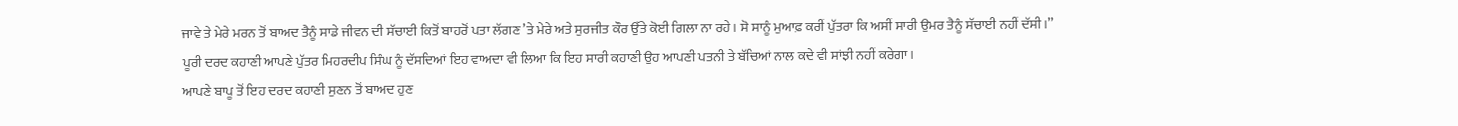ਜਾਵੇ ਤੇ ਮੇਰੇ ਮਰਨ ਤੋਂ ਬਾਅਦ ਤੈਨੂੰ ਸਾਡੇ ਜੀਵਨ ਦੀ ਸੱਚਾਈ ਕਿਤੋਂ ਬਾਹਰੋਂ ਪਤਾ ਲੱਗਣ ’ਤੇ ਮੇਰੇ ਅਤੇ ਸੁਰਜੀਤ ਕੌਰ ਉੱਤੇ ਕੋਈ ਗਿਲਾ ਨਾ ਰਹੇ। ਸੋ ਸਾਨੂੰ ਮੁਆਫ਼ ਕਰੀਂ ਪੁੱਤਰਾ ਕਿ ਅਸੀਂ ਸਾਰੀ ਉਮਰ ਤੈਨੂੰ ਸੱਚਾਈ ਨਹੀਂ ਦੱਸੀ।’’
ਪੂਰੀ ਦਰਦ ਕਹਾਣੀ ਆਪਣੇ ਪੁੱਤਰ ਮਿਹਰਦੀਪ ਸਿੰਘ ਨੂੰ ਦੱਸਦਿਆਂ ਇਹ ਵਾਅਦਾ ਵੀ ਲਿਆ ਕਿ ਇਹ ਸਾਰੀ ਕਹਾਣੀ ਉਹ ਆਪਣੀ ਪਤਨੀ ਤੇ ਬੱਚਿਆਂ ਨਾਲ ਕਦੇ ਵੀ ਸਾਂਝੀ ਨਹੀਂ ਕਰੇਗਾ।
ਆਪਣੇ ਬਾਪੂ ਤੋਂ ਇਹ ਦਰਦ ਕਹਾਣੀ ਸੁਣਨ ਤੋਂ ਬਾਅਦ ਹੁਣ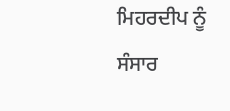ਮਿਹਰਦੀਪ ਨੂੰ ਸੰਸਾਰ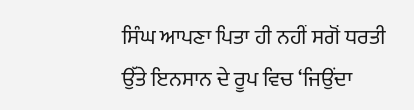ਸਿੰਘ ਆਪਣਾ ਪਿਤਾ ਹੀ ਨਹੀਂ ਸਗੋਂ ਧਰਤੀ ਉੱਤੇ ਇਨਸਾਨ ਦੇ ਰੂਪ ਵਿਚ ‘ਜਿਉਂਦਾ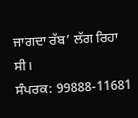ਜਾਗਦਾ ਰੱਬ’ ਲੱਗ ਰਿਹਾ ਸੀ।
ਸੰਪਰਕ: 99888-11681